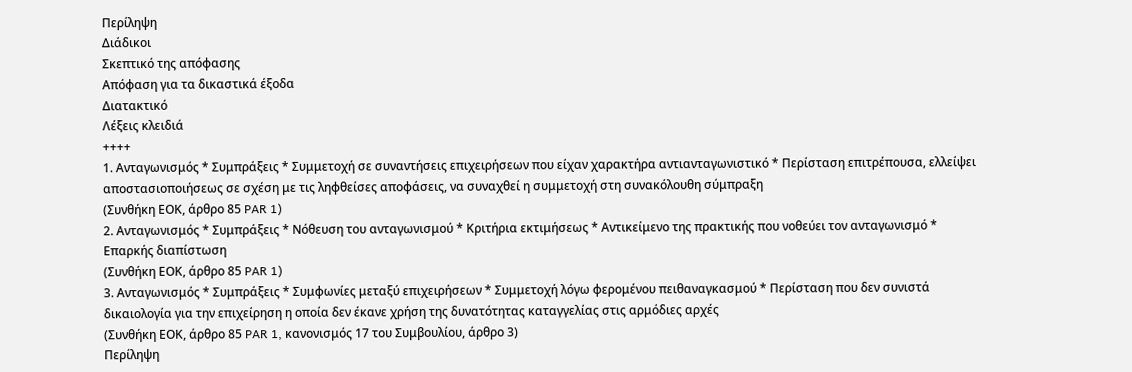Περίληψη
Διάδικοι
Σκεπτικό της απόφασης
Απόφαση για τα δικαστικά έξοδα
Διατακτικό
Λέξεις κλειδιά
++++
1. Ανταγωνισμός * Συμπράξεις * Συμμετοχή σε συναντήσεις επιχειρήσεων που είχαν χαρακτήρα αντιανταγωνιστικό * Περίσταση επιτρέπουσα, ελλείψει αποστασιοποιήσεως σε σχέση με τις ληφθείσες αποφάσεις, να συναχθεί η συμμετοχή στη συνακόλουθη σύμπραξη
(Συνθήκη ΕΟΚ, άρθρο 85 PAR 1)
2. Ανταγωνισμός * Συμπράξεις * Νόθευση του ανταγωνισμού * Κριτήρια εκτιμήσεως * Αντικείμενο της πρακτικής που νοθεύει τον ανταγωνισμό * Επαρκής διαπίστωση
(Συνθήκη ΕΟΚ, άρθρο 85 PAR 1)
3. Ανταγωνισμός * Συμπράξεις * Συμφωνίες μεταξύ επιχειρήσεων * Συμμετοχή λόγω φερομένου πειθαναγκασμού * Περίσταση που δεν συνιστά δικαιολογία για την επιχείρηση η οποία δεν έκανε χρήση της δυνατότητας καταγγελίας στις αρμόδιες αρχές
(Συνθήκη ΕΟΚ, άρθρο 85 PAR 1, κανονισμός 17 του Συμβουλίου, άρθρο 3)
Περίληψη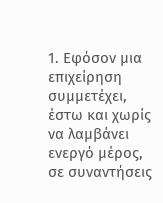1. Εφόσον μια επιχείρηση συμμετέχει, έστω και χωρίς να λαμβάνει ενεργό μέρος, σε συναντήσεις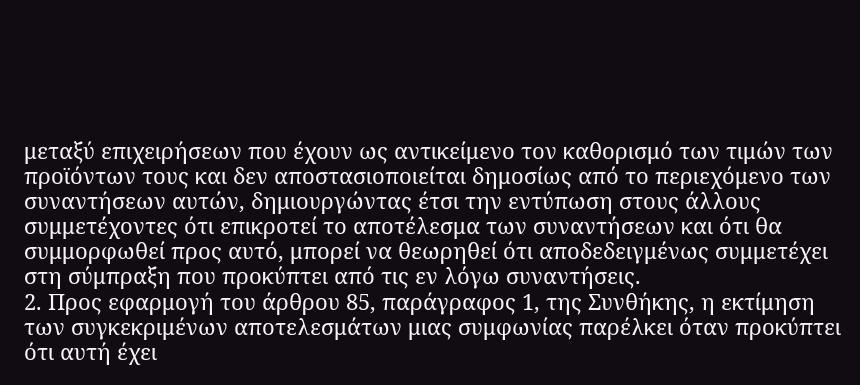μεταξύ επιχειρήσεων που έχουν ως αντικείμενο τον καθορισμό των τιμών των προϊόντων τους και δεν αποστασιοποιείται δημοσίως από το περιεχόμενο των συναντήσεων αυτών, δημιουργώντας έτσι την εντύπωση στους άλλους συμμετέχοντες ότι επικροτεί το αποτέλεσμα των συναντήσεων και ότι θα συμμορφωθεί προς αυτό, μπορεί να θεωρηθεί ότι αποδεδειγμένως συμμετέχει στη σύμπραξη που προκύπτει από τις εν λόγω συναντήσεις.
2. Προς εφαρμογή του άρθρου 85, παράγραφος 1, της Συνθήκης, η εκτίμηση των συγκεκριμένων αποτελεσμάτων μιας συμφωνίας παρέλκει όταν προκύπτει ότι αυτή έχει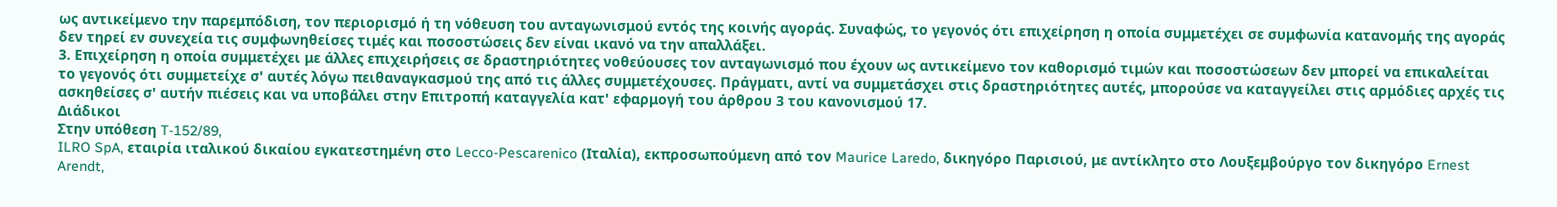ως αντικείμενο την παρεμπόδιση, τον περιορισμό ή τη νόθευση του ανταγωνισμού εντός της κοινής αγοράς. Συναφώς, το γεγονός ότι επιχείρηση η οποία συμμετέχει σε συμφωνία κατανομής της αγοράς δεν τηρεί εν συνεχεία τις συμφωνηθείσες τιμές και ποσοστώσεις δεν είναι ικανό να την απαλλάξει.
3. Επιχείρηση η οποία συμμετέχει με άλλες επιχειρήσεις σε δραστηριότητες νοθεύουσες τον ανταγωνισμό που έχουν ως αντικείμενο τον καθορισμό τιμών και ποσοστώσεων δεν μπορεί να επικαλείται το γεγονός ότι συμμετείχε σ' αυτές λόγω πειθαναγκασμού της από τις άλλες συμμετέχουσες. Πράγματι, αντί να συμμετάσχει στις δραστηριότητες αυτές, μπορούσε να καταγγείλει στις αρμόδιες αρχές τις ασκηθείσες σ' αυτήν πιέσεις και να υποβάλει στην Επιτροπή καταγγελία κατ' εφαρμογή του άρθρου 3 του κανονισμού 17.
Διάδικοι
Στην υπόθεση T-152/89,
ILRO SpA, εταιρία ιταλικού δικαίου εγκατεστημένη στο Lecco-Pescarenico (Ιταλία), εκπροσωπούμενη από τον Maurice Laredo, δικηγόρο Παρισιού, με αντίκλητο στο Λουξεμβούργο τον δικηγόρο Ernest Arendt,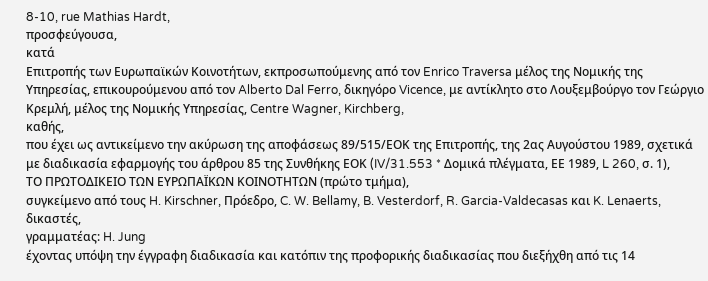8-10, rue Mathias Hardt,
προσφεύγουσα,
κατά
Επιτροπής των Ευρωπαϊκών Κοινοτήτων, εκπροσωπούμενης από τον Enrico Traversa μέλoς της Νομικής της Υπηρεσίας, επικουρούμενου από τον Alberto Dal Ferro, δικηγόρο Vicence, με αντίκλητο στο Λουξεμβούργο τον Γεώργιο Κρεμλή, μέλος της Νομικής Υπηρεσίας, Centre Wagner, Kirchberg,
καθής,
που έχει ως αντικείμενο την ακύρωση της αποφάσεως 89/515/ΕΟΚ της Επιτροπής, της 2ας Αυγούστου 1989, σχετικά με διαδικασία εφαρμογής του άρθρου 85 της Συνθήκης ΕΟΚ (IV/31.553 * Δομικά πλέγματα, ΕΕ 1989, L 260, σ. 1),
ΤΟ ΠΡΩΤΟΔΙΚΕΙΟ ΤΩΝ ΕΥΡΩΠΑΪΚΩΝ ΚΟΙΝΟΤΗΤΩΝ (πρώτο τμήμα),
συγκείμενο από τους H. Kirschner, Πρόεδρο, C. W. Bellamy, B. Vesterdorf, R. Garcia-Valdecasas και K. Lenaerts, δικαστές,
γραμματέας: H. Jung
έχοντας υπόψη την έγγραφη διαδικασία και κατόπιν της προφορικής διαδικασίας που διεξήχθη από τις 14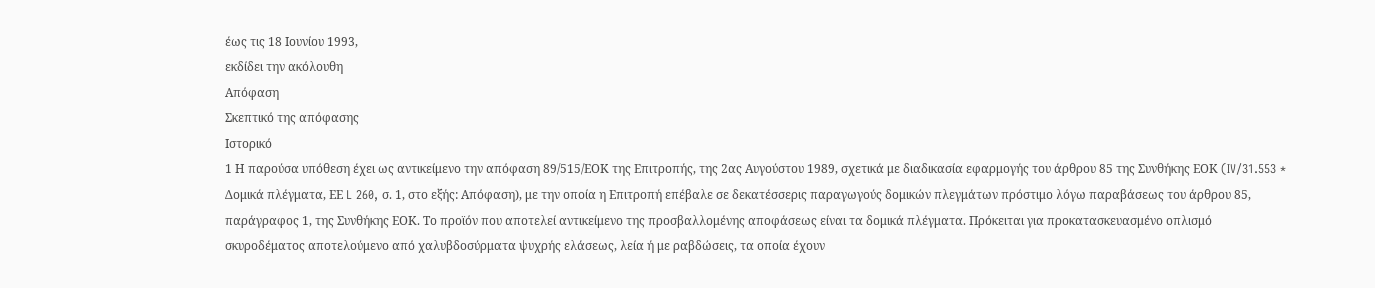έως τις 18 Ιουνίου 1993,
εκδίδει την ακόλουθη
Απόφαση
Σκεπτικό της απόφασης
Ιστορικό
1 Η παρούσα υπόθεση έχει ως αντικείμενο την απόφαση 89/515/ΕΟΚ της Επιτροπής, της 2ας Αυγούστου 1989, σχετικά με διαδικασία εφαρμογής του άρθρου 85 της Συνθήκης ΕΟΚ (IV/31.553 * Δομικά πλέγματα, ΕΕ L 260, σ. 1, στο εξής: Απόφαση), με την οποία η Επιτροπή επέβαλε σε δεκατέσσερις παραγωγούς δομικών πλεγμάτων πρόστιμο λόγω παραβάσεως του άρθρου 85, παράγραφος 1, της Συνθήκης ΕΟΚ. Το προϊόν που αποτελεί αντικείμενο της προσβαλλομένης αποφάσεως είναι τα δομικά πλέγματα. Πρόκειται για προκατασκευασμένο οπλισμό σκυροδέματος αποτελούμενο από χαλυβδοσύρματα ψυχρής ελάσεως, λεία ή με ραβδώσεις, τα οποία έχουν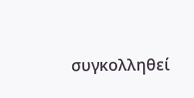συγκολληθεί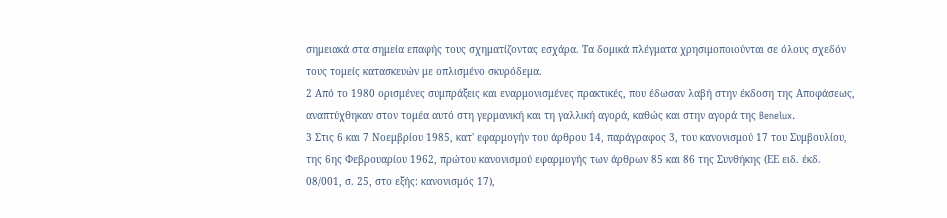σημειακά στα σημεία επαφής τους σχηματίζοντας εσχάρα. Τα δομικά πλέγματα χρησιμοποιούνται σε όλους σχεδόν τους τομείς κατασκευών με οπλισμένο σκυρόδεμα.
2 Από το 1980 ορισμένες συμπράξεις και εναρμονισμένες πρακτικές, που έδωσαν λαβή στην έκδοση της Αποφάσεως, αναπτύχθηκαν στον τομέα αυτό στη γερμανική και τη γαλλική αγορά, καθώς και στην αγορά της Benelux.
3 Στις 6 και 7 Νοεμβρίου 1985, κατ' εφαρμογήν του άρθρου 14, παράγραφος 3, του κανονισμού 17 του Συμβουλίου, της 6ης Φεβρουαρίου 1962, πρώτου κανονισμού εφαρμογής των άρθρων 85 και 86 της Συνθήκης (ΕΕ ειδ. έκδ. 08/001, σ. 25, στο εξής: κανονισμός 17),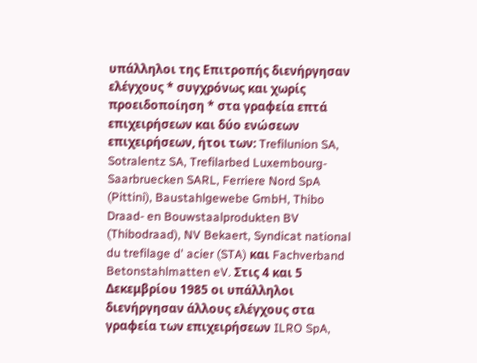υπάλληλοι της Επιτροπής διενήργησαν ελέγχους * συγχρόνως και χωρίς προειδοποίηση * στα γραφεία επτά επιχειρήσεων και δύο ενώσεων επιχειρήσεων, ήτοι των: Trefilunion SA, Sotralentz SA, Trefilarbed Luxembourg-Saarbruecken SARL, Ferriere Nord SpA (Pittini), Baustahlgewebe GmbH, Thibo Draad- en Bouwstaalprodukten BV (Thibodraad), NV Bekaert, Syndicat national du trefilage d' acier (STA) και Fachverband Betonstahlmatten eV. Στις 4 και 5 Δεκεμβρίου 1985 οι υπάλληλοι διενήργησαν άλλους ελέγχους στα γραφεία των επιχειρήσεων ILRO SpA,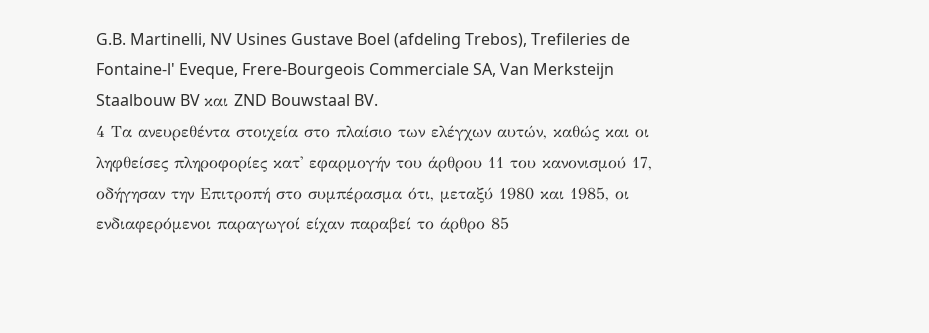G.B. Martinelli, NV Usines Gustave Boel (afdeling Trebos), Trefileries de Fontaine-l' Eveque, Frere-Bourgeois Commerciale SA, Van Merksteijn Staalbouw BV και ZND Bouwstaal BV.
4 Τα ανευρεθέντα στοιχεία στο πλαίσιο των ελέγχων αυτών, καθώς και οι ληφθείσες πληροφορίες κατ' εφαρμογήν του άρθρου 11 του κανονισμού 17, οδήγησαν την Επιτροπή στο συμπέρασμα ότι, μεταξύ 1980 και 1985, οι ενδιαφερόμενοι παραγωγοί είχαν παραβεί το άρθρο 85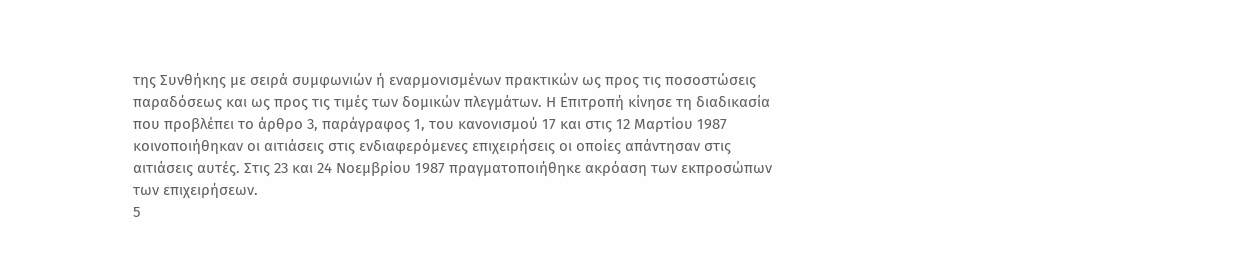της Συνθήκης με σειρά συμφωνιών ή εναρμονισμένων πρακτικών ως προς τις ποσοστώσεις παραδόσεως και ως προς τις τιμές των δομικών πλεγμάτων. Η Επιτροπή κίνησε τη διαδικασία που προβλέπει το άρθρο 3, παράγραφος 1, του κανονισμού 17 και στις 12 Μαρτίου 1987 κοινοποιήθηκαν οι αιτιάσεις στις ενδιαφερόμενες επιχειρήσεις οι οποίες απάντησαν στις αιτιάσεις αυτές. Στις 23 και 24 Νοεμβρίου 1987 πραγματοποιήθηκε ακρόαση των εκπροσώπων των επιχειρήσεων.
5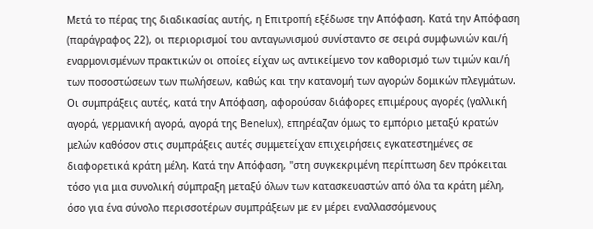Μετά το πέρας της διαδικασίας αυτής, η Επιτροπή εξέδωσε την Απόφαση. Κατά την Απόφαση (παράγραφος 22), οι περιορισμοί του ανταγωνισμού συνίσταντο σε σειρά συμφωνιών και/ή εναρμονισμένων πρακτικών οι οποίες είχαν ως αντικείμενο τον καθορισμό των τιμών και/ή των ποσοστώσεων των πωλήσεων, καθώς και την κατανομή των αγορών δομικών πλεγμάτων. Οι συμπράξεις αυτές, κατά την Απόφαση, αφορούσαν διάφορες επιμέρους αγορές (γαλλική αγορά, γερμανική αγορά, αγορά της Benelux), επηρέαζαν όμως το εμπόριο μεταξύ κρατών μελών καθόσον στις συμπράξεις αυτές συμμετείχαν επιχειρήσεις εγκατεστημένες σε διαφορετικά κράτη μέλη. Κατά την Απόφαση, "στη συγκεκριμένη περίπτωση δεν πρόκειται τόσο για μια συνολική σύμπραξη μεταξύ όλων των κατασκευαστών από όλα τα κράτη μέλη, όσο για ένα σύνολο περισσοτέρων συμπράξεων με εν μέρει εναλλασσόμενους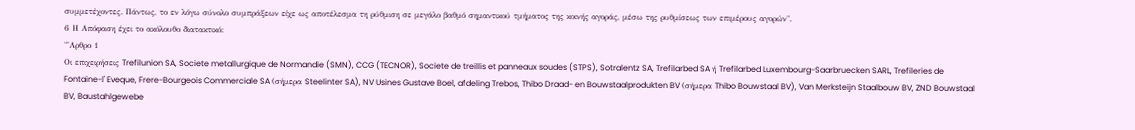συμμετέχοντες. Πάντως, το εν λόγω σύνολο συμπράξεων είχε ως αποτέλεσμα τη ρύθμιση σε μεγάλο βαθμό σημαντικού τμήματος της κοινής αγοράς, μέσω της ρυθμίσεως των επιμέρους αγορών".
6 Η Απόφαση έχει το ακόλουθο διατακτικό:
"'Αρθρο 1
Οι επιχειρήσεις Trefilunion SA, Societe metallurgique de Normandie (SMN), CCG (TECNOR), Societe de treillis et panneaux soudes (STPS), Sotralentz SA, Trefilarbed SA ή Trefilarbed Luxembourg-Saarbruecken SARL, Trefileries de Fontaine-l' Eveque, Frere-Bourgeois Commerciale SA (σήμερα Steelinter SA), NV Usines Gustave Boel, afdeling Trebos, Thibo Draad- en Bouwstaalprodukten BV (σήμερα Thibo Bouwstaal BV), Van Merksteijn Staalbouw BV, ZND Bouwstaal BV, Baustahlgewebe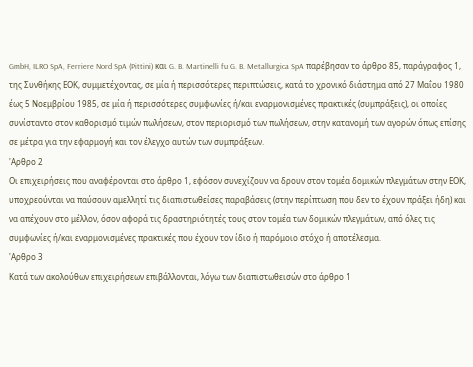GmbH, ILRO SpA, Ferriere Nord SpA (Pittini) και G. B. Martinelli fu G. B. Metallurgica SpA παρέβησαν το άρθρο 85, παράγραφος 1, της Συνθήκης ΕΟΚ, συμμετέχοντας, σε μία ή περισσότερες περιπτώσεις, κατά το χρονικό διάστημα από 27 Μαΐου 1980 έως 5 Νοεμβρίου 1985, σε μία ή περισσότερες συμφωνίες ή/και εναρμονισμένες πρακτικές (συμπράξεις), οι οποίες συνίσταντο στον καθορισμό τιμών πωλήσεων, στον περιορισμό των πωλήσεων, στην κατανομή των αγορών όπως επίσης σε μέτρα για την εφαρμογή και τον έλεγχο αυτών των συμπράξεων.
'Αρθρο 2
Οι επιχειρήσεις που αναφέρονται στο άρθρο 1, εφόσον συνεχίζουν να δρουν στον τομέα δομικών πλεγμάτων στην ΕΟΚ, υποχρεούνται να παύσουν αμελλητί τις διαπιστωθείσες παραβάσεις (στην περίπτωση που δεν το έχουν πράξει ήδη) και να απέχουν στο μέλλον, όσον αφορά τις δραστηριότητές τους στον τομέα των δομικών πλεγμάτων, από όλες τις συμφωνίες ή/και εναρμονισμένες πρακτικές που έχουν τον ίδιο ή παρόμοιο στόχο ή αποτέλεσμα.
'Αρθρο 3
Κατά των ακολούθων επιχειρήσεων επιβάλλονται, λόγω των διαπιστωθεισών στο άρθρο 1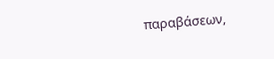παραβάσεων,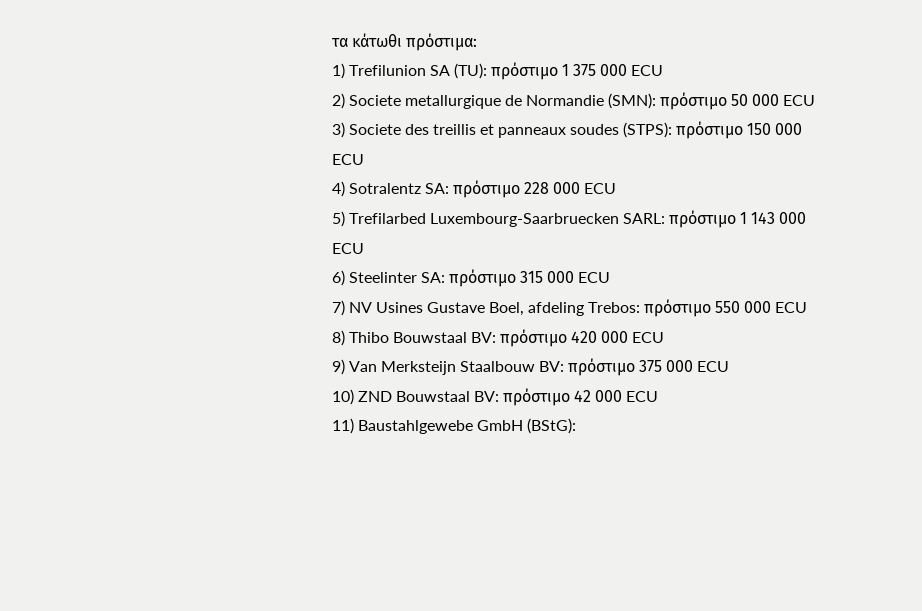τα κάτωθι πρόστιμα:
1) Trefilunion SA (TU): πρόστιμο 1 375 000 ECU
2) Societe metallurgique de Normandie (SMN): πρόστιμο 50 000 ECU
3) Societe des treillis et panneaux soudes (STPS): πρόστιμο 150 000 ECU
4) Sotralentz SA: πρόστιμο 228 000 ECU
5) Trefilarbed Luxembourg-Saarbruecken SARL: πρόστιμο 1 143 000 ECU
6) Steelinter SA: πρόστιμο 315 000 ECU
7) NV Usines Gustave Boel, afdeling Trebos: πρόστιμο 550 000 ECU
8) Thibo Bouwstaal BV: πρόστιμο 420 000 ECU
9) Van Merksteijn Staalbouw BV: πρόστιμο 375 000 ECU
10) ZND Bouwstaal BV: πρόστιμο 42 000 ECU
11) Baustahlgewebe GmbH (BStG):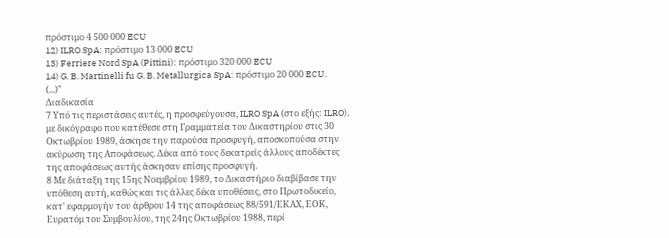πρόστιμο 4 500 000 ECU
12) ILRO SpA: πρόστιμο 13 000 ECU
13) Ferriere Nord SpA (Pittini): πρόστιμο 320 000 ECU
14) G. B. Martinelli fu G. B. Metallurgica SpA: πρόστιμο 20 000 ECU.
(...)"
Διαδικασία
7 Υπό τις περιστάσεις αυτές, η προσφεύγουσα, ILRO SpA (στο εξής: ILRO), με δικόγραφο που κατέθεσε στη Γραμματεία του Δικαστηρίου στις 30 Οκτωβρίου 1989, άσκησε την παρούσα προσφυγή, αποσκοπούσα στην ακύρωση της Αποφάσεως. Δέκα από τους δεκατρείς άλλους αποδέκτες της αποφάσεως αυτής άσκησαν επίσης προσφυγή.
8 Με διάταξη της 15ης Νοεμβρίου 1989, το Δικαστήριο διαβίβασε την υπόθεση αυτή, καθώς και τις άλλες δέκα υποθέσεις, στο Πρωτοδικείο, κατ' εφαρμογήν του άρθρου 14 της αποφάσεως 88/591/ΕΚΑΧ, ΕΟΚ, Ευρατόμ του Συμβουλίου, της 24ης Οκτωβρίου 1988, περί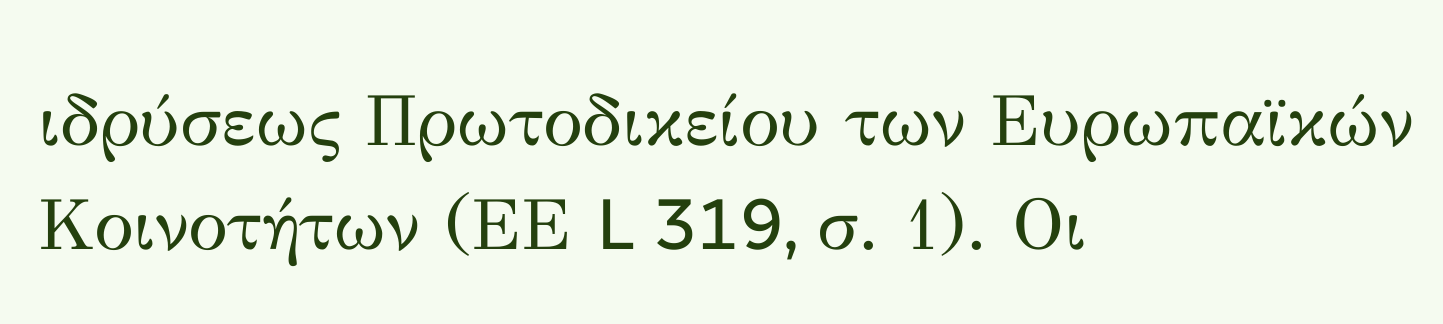ιδρύσεως Πρωτοδικείου των Ευρωπαϊκών Κοινοτήτων (ΕΕ L 319, σ. 1). Οι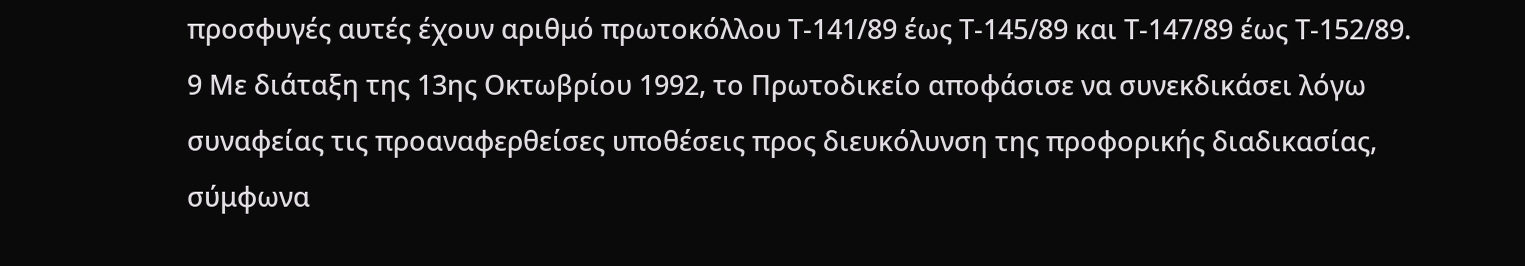προσφυγές αυτές έχουν αριθμό πρωτοκόλλου Τ-141/89 έως Τ-145/89 και Τ-147/89 έως Τ-152/89.
9 Με διάταξη της 13ης Οκτωβρίου 1992, το Πρωτοδικείο αποφάσισε να συνεκδικάσει λόγω συναφείας τις προαναφερθείσες υποθέσεις προς διευκόλυνση της προφορικής διαδικασίας, σύμφωνα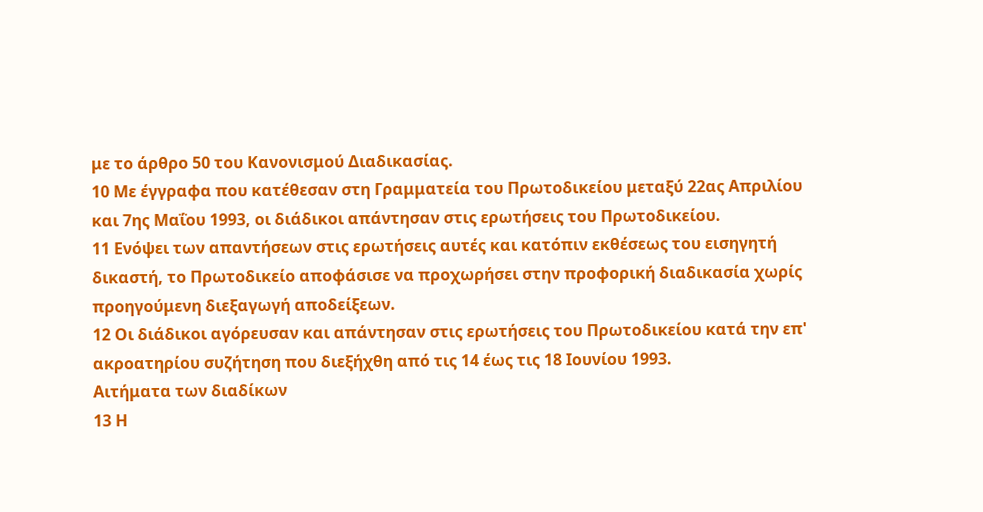με το άρθρο 50 του Κανονισμού Διαδικασίας.
10 Με έγγραφα που κατέθεσαν στη Γραμματεία του Πρωτοδικείου μεταξύ 22ας Απριλίου και 7ης Μαΐου 1993, οι διάδικοι απάντησαν στις ερωτήσεις του Πρωτοδικείου.
11 Ενόψει των απαντήσεων στις ερωτήσεις αυτές και κατόπιν εκθέσεως του εισηγητή δικαστή, το Πρωτοδικείο αποφάσισε να προχωρήσει στην προφορική διαδικασία χωρίς προηγούμενη διεξαγωγή αποδείξεων.
12 Οι διάδικοι αγόρευσαν και απάντησαν στις ερωτήσεις του Πρωτοδικείου κατά την επ' ακροατηρίου συζήτηση που διεξήχθη από τις 14 έως τις 18 Ιουνίου 1993.
Αιτήματα των διαδίκων
13 Η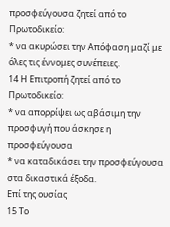προσφεύγουσα ζητεί από το Πρωτοδικείο:
* να ακυρώσει την Απόφαση μαζί με όλες τις έννομες συνέπειες.
14 Η Επιτροπή ζητεί από το Πρωτοδικείο:
* να απορρίψει ως αβάσιμη την προσφυγή που άσκησε η προσφεύγουσα
* να καταδικάσει την προσφεύγουσα στα δικαστικά έξοδα.
Επί της ουσίας
15 Το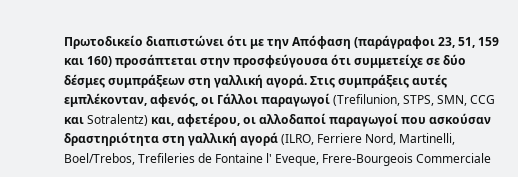Πρωτοδικείο διαπιστώνει ότι με την Απόφαση (παράγραφοι 23, 51, 159 και 160) προσάπτεται στην προσφεύγουσα ότι συμμετείχε σε δύο δέσμες συμπράξεων στη γαλλική αγορά. Στις συμπράξεις αυτές εμπλέκονταν, αφενός, οι Γάλλοι παραγωγοί (Trefilunion, STPS, SMN, CCG και Sotralentz) και, αφετέρου, οι αλλοδαποί παραγωγοί που ασκούσαν δραστηριότητα στη γαλλική αγορά (ILRO, Ferriere Nord, Martinelli, Boel/Trebos, Trefileries de Fontaine l' Eveque, Frere-Bourgeois Commerciale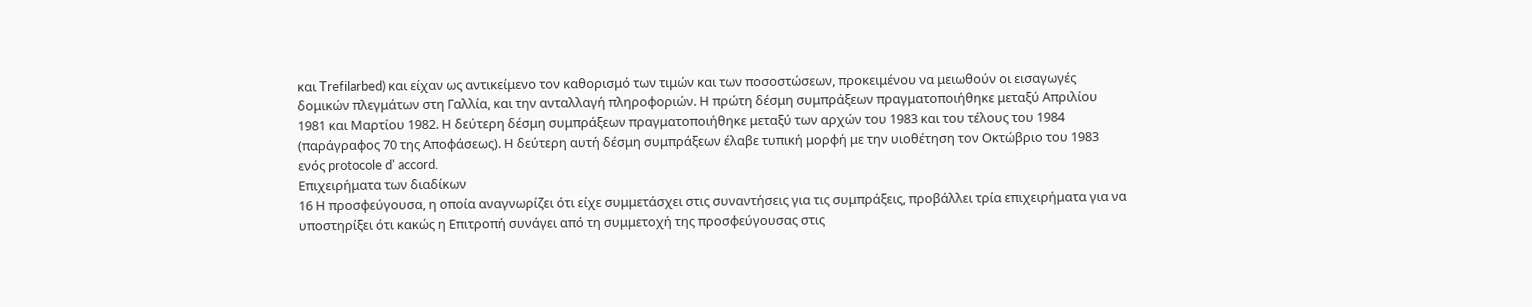και Trefilarbed) και είχαν ως αντικείμενο τον καθορισμό των τιμών και των ποσοστώσεων, προκειμένου να μειωθούν οι εισαγωγές δομικών πλεγμάτων στη Γαλλία, και την ανταλλαγή πληροφοριών. Η πρώτη δέσμη συμπράξεων πραγματοποιήθηκε μεταξύ Απριλίου 1981 και Μαρτίου 1982. Η δεύτερη δέσμη συμπράξεων πραγματοποιήθηκε μεταξύ των αρχών του 1983 και του τέλους του 1984 (παράγραφος 70 της Αποφάσεως). Η δεύτερη αυτή δέσμη συμπράξεων έλαβε τυπική μορφή με την υιοθέτηση τον Οκτώβριο του 1983 ενός protocole d' accord.
Επιχειρήματα των διαδίκων
16 Η προσφεύγουσα, η οποία αναγνωρίζει ότι είχε συμμετάσχει στις συναντήσεις για τις συμπράξεις, προβάλλει τρία επιχειρήματα για να υποστηρίξει ότι κακώς η Επιτροπή συνάγει από τη συμμετοχή της προσφεύγουσας στις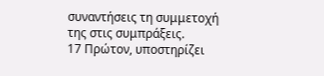συναντήσεις τη συμμετοχή της στις συμπράξεις.
17 Πρώτον, υποστηρίζει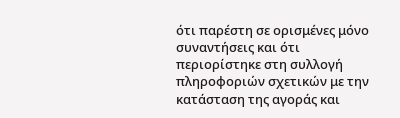ότι παρέστη σε ορισμένες μόνο συναντήσεις και ότι περιορίστηκε στη συλλογή πληροφοριών σχετικών με την κατάσταση της αγοράς και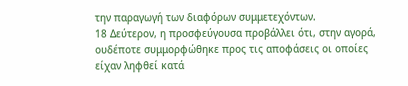την παραγωγή των διαφόρων συμμετεχόντων.
18 Δεύτερον, η προσφεύγουσα προβάλλει ότι, στην αγορά, ουδέποτε συμμορφώθηκε προς τις αποφάσεις οι οποίες είχαν ληφθεί κατά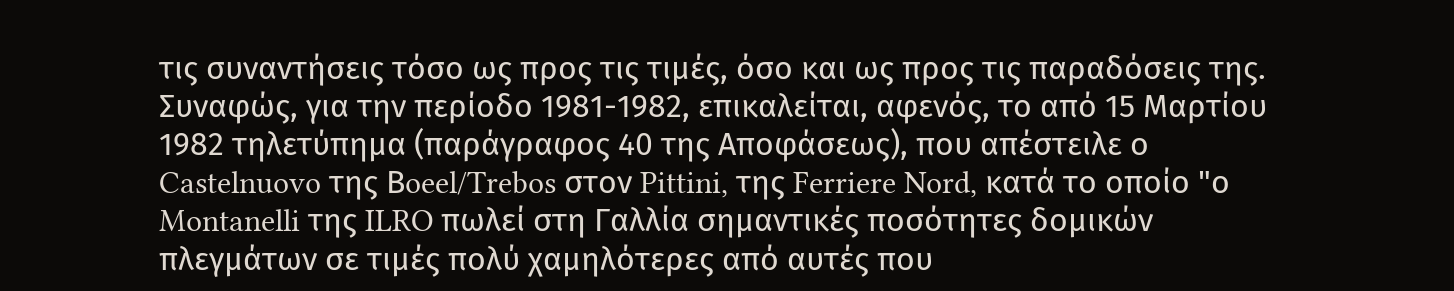τις συναντήσεις τόσο ως προς τις τιμές, όσο και ως προς τις παραδόσεις της. Συναφώς, για την περίοδο 1981-1982, επικαλείται, αφενός, το από 15 Μαρτίου 1982 τηλετύπημα (παράγραφος 40 της Αποφάσεως), που απέστειλε ο Castelnuovo της Βoeel/Trebos στον Pittini, της Ferriere Nord, κατά το οποίο "ο Montanelli της ILRO πωλεί στη Γαλλία σημαντικές ποσότητες δομικών πλεγμάτων σε τιμές πολύ χαμηλότερες από αυτές που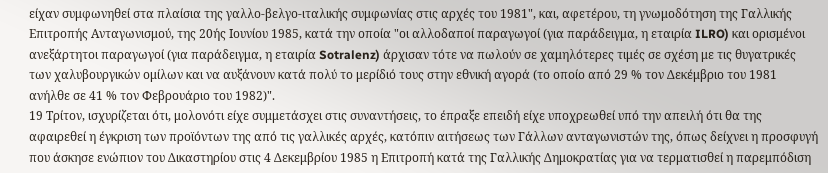είχαν συμφωνηθεί στα πλαίσια της γαλλο-βελγο-ιταλικής συμφωνίας στις αρχές του 1981", και, αφετέρου, τη γνωμοδότηση της Γαλλικής Επιτροπής Ανταγωνισμού, της 20ής Ιουνίου 1985, κατά την οποία "οι αλλοδαποί παραγωγοί (για παράδειγμα, η εταιρία ILRO) και ορισμένοι ανεξάρτητοι παραγωγοί (για παράδειγμα, η εταιρία Sotralenz) άρχισαν τότε να πωλούν σε χαμηλότερες τιμές σε σχέση με τις θυγατρικές των χαλυβουργικών ομίλων και να αυξάνουν κατά πολύ το μερίδιό τους στην εθνική αγορά (το οποίο από 29 % τον Δεκέμβριο του 1981 ανήλθε σε 41 % τον Φεβρουάριο του 1982)".
19 Τρίτον, ισχυρίζεται ότι, μολονότι είχε συμμετάσχει στις συναντήσεις, το έπραξε επειδή είχε υποχρεωθεί υπό την απειλή ότι θα της αφαιρεθεί η έγκριση των προϊόντων της από τις γαλλικές αρχές, κατόπιν αιτήσεως των Γάλλων ανταγωνιστών της, όπως δείχνει η προσφυγή που άσκησε ενώπιον του Δικαστηρίου στις 4 Δεκεμβρίου 1985 η Επιτροπή κατά της Γαλλικής Δημοκρατίας για να τερματισθεί η παρεμπόδιση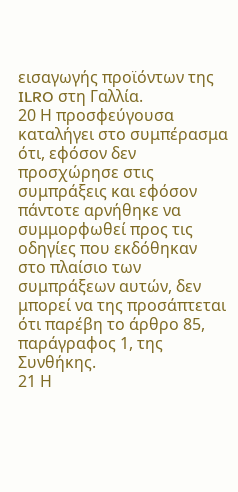εισαγωγής προϊόντων της ILRO στη Γαλλία.
20 Η προσφεύγουσα καταλήγει στο συμπέρασμα ότι, εφόσον δεν προσχώρησε στις συμπράξεις και εφόσον πάντοτε αρνήθηκε να συμμορφωθεί προς τις οδηγίες που εκδόθηκαν στο πλαίσιο των συμπράξεων αυτών, δεν μπορεί να της προσάπτεται ότι παρέβη το άρθρο 85, παράγραφος 1, της Συνθήκης.
21 Η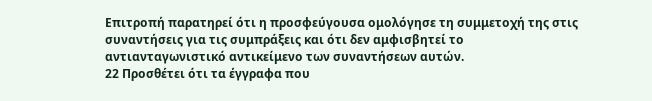Επιτροπή παρατηρεί ότι η προσφεύγουσα ομολόγησε τη συμμετοχή της στις συναντήσεις για τις συμπράξεις και ότι δεν αμφισβητεί το αντιανταγωνιστικό αντικείμενο των συναντήσεων αυτών.
22 Προσθέτει ότι τα έγγραφα που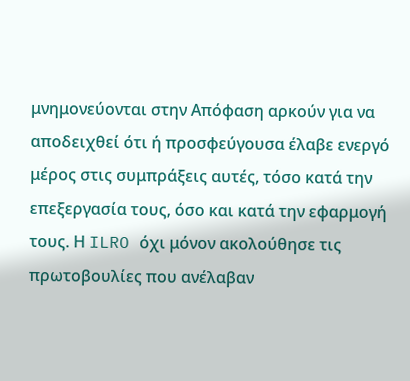μνημονεύονται στην Απόφαση αρκούν για να αποδειχθεί ότι ή προσφεύγουσα έλαβε ενεργό μέρος στις συμπράξεις αυτές, τόσο κατά την επεξεργασία τους, όσο και κατά την εφαρμογή τους. Η ILRO όχι μόνον ακολούθησε τις πρωτοβουλίες που ανέλαβαν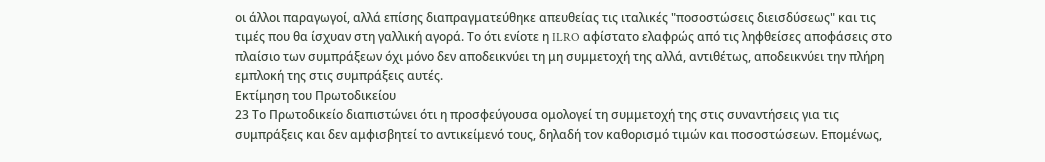οι άλλοι παραγωγοί, αλλά επίσης διαπραγματεύθηκε απευθείας τις ιταλικές "ποσοστώσεις διεισδύσεως" και τις τιμές που θα ίσχυαν στη γαλλική αγορά. Το ότι ενίοτε η ILRO αφίστατο ελαφρώς από τις ληφθείσες αποφάσεις στο πλαίσιο των συμπράξεων όχι μόνο δεν αποδεικνύει τη μη συμμετοχή της αλλά, αντιθέτως, αποδεικνύει την πλήρη εμπλοκή της στις συμπράξεις αυτές.
Εκτίμηση του Πρωτοδικείου
23 Το Πρωτοδικείο διαπιστώνει ότι η προσφεύγουσα ομολογεί τη συμμετοχή της στις συναντήσεις για τις συμπράξεις και δεν αμφισβητεί το αντικείμενό τους, δηλαδή τον καθορισμό τιμών και ποσοστώσεων. Επομένως,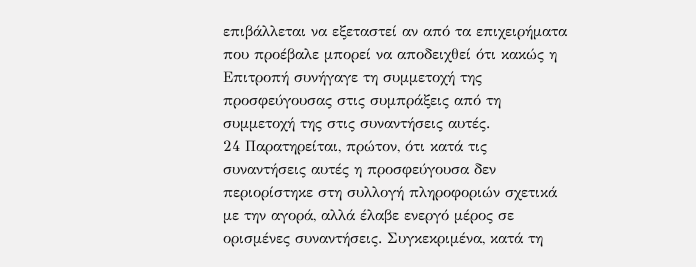επιβάλλεται να εξεταστεί αν από τα επιχειρήματα που προέβαλε μπορεί να αποδειχθεί ότι κακώς η Επιτροπή συνήγαγε τη συμμετοχή της προσφεύγουσας στις συμπράξεις από τη συμμετοχή της στις συναντήσεις αυτές.
24 Παρατηρείται, πρώτον, ότι κατά τις συναντήσεις αυτές η προσφεύγουσα δεν περιορίστηκε στη συλλογή πληροφοριών σχετικά με την αγορά, αλλά έλαβε ενεργό μέρος σε ορισμένες συναντήσεις. Συγκεκριμένα, κατά τη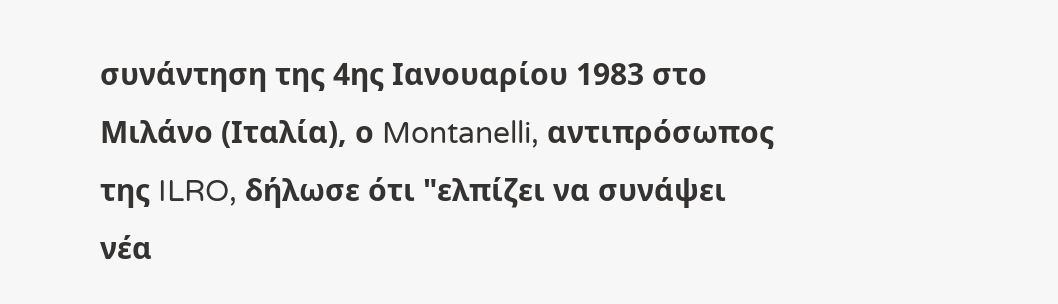συνάντηση της 4ης Ιανουαρίου 1983 στο Μιλάνο (Ιταλία), ο Montanelli, αντιπρόσωπος της ILRO, δήλωσε ότι "ελπίζει να συνάψει νέα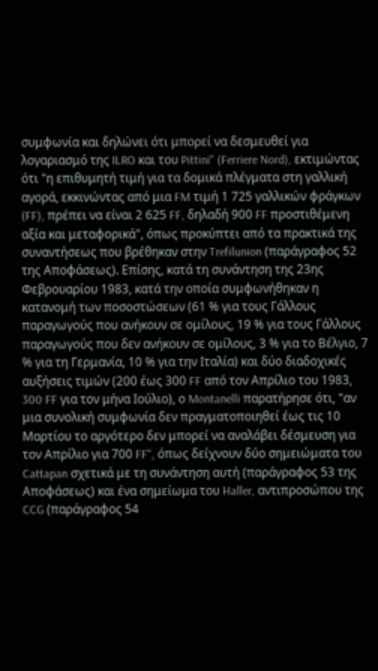συμφωνία και δηλώνει ότι μπορεί να δεσμευθεί για λογαριασμό της ILRO και του Pittini" (Ferriere Nord), εκτιμώντας ότι "η επιθυμητή τιμή για τα δομικά πλέγματα στη γαλλική αγορά, εκκινώντας από μια FM τιμή 1 725 γαλλικών φράγκων (FF), πρέπει να είναι 2 625 FF, δηλαδή 900 FF προστιθέμενη αξία και μεταφορικά", όπως προκύπτει από τα πρακτικά της συναντήσεως που βρέθηκαν στην Trefilunion (παράγραφος 52 της Αποφάσεως). Επίσης, κατά τη συνάντηση της 23ης Φεβρουαρίου 1983, κατά την οποία συμφωνήθηκαν η κατανομή των ποσοστώσεων (61 % για τους Γάλλους παραγωγούς που ανήκουν σε ομίλους, 19 % για τους Γάλλους παραγωγούς που δεν ανήκουν σε ομίλους, 3 % για το Βέλγιο, 7 % για τη Γερμανία, 10 % για την Ιταλία) και δύο διαδοχικές αυξήσεις τιμών (200 έως 300 FF από τον Απρίλιο του 1983, 300 FF για τον μήνα Ιούλιο), ο Montanelli παρατήρησε ότι, "αν μια συνολική συμφωνία δεν πραγματοποιηθεί έως τις 10 Μαρτίου το αργότερο δεν μπορεί να αναλάβει δέσμευση για τον Απρίλιο για 700 FF", όπως δείχνουν δύο σημειώματα του Cattapan σχετικά με τη συνάντηση αυτή (παράγραφος 53 της Αποφάσεως) και ένα σημείωμα του Haller, αντιπροσώπου της CCG (παράγραφος 54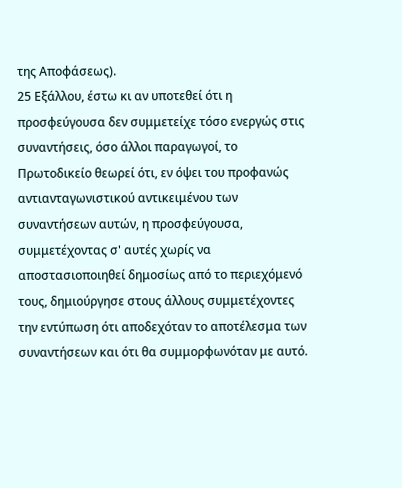της Αποφάσεως).
25 Εξάλλου, έστω κι αν υποτεθεί ότι η προσφεύγουσα δεν συμμετείχε τόσο ενεργώς στις συναντήσεις, όσο άλλοι παραγωγοί, το Πρωτοδικείο θεωρεί ότι, εν όψει του προφανώς αντιανταγωνιστικού αντικειμένου των συναντήσεων αυτών, η προσφεύγουσα, συμμετέχοντας σ' αυτές χωρίς να αποστασιοποιηθεί δημοσίως από το περιεχόμενό τους, δημιούργησε στους άλλους συμμετέχοντες την εντύπωση ότι αποδεχόταν το αποτέλεσμα των συναντήσεων και ότι θα συμμορφωνόταν με αυτό.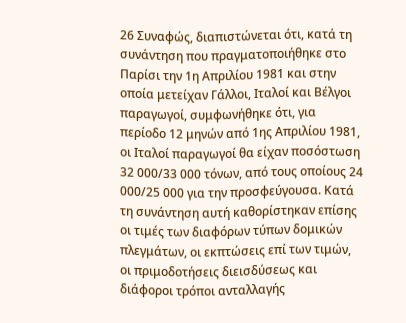26 Συναφώς, διαπιστώνεται ότι, κατά τη συνάντηση που πραγματοποιήθηκε στο Παρίσι την 1η Απριλίου 1981 και στην οποία μετείχαν Γάλλοι, Ιταλοί και Βέλγοι παραγωγοί, συμφωνήθηκε ότι, για περίοδο 12 μηνών από 1ης Απριλίου 1981, οι Ιταλοί παραγωγοί θα είχαν ποσόστωση 32 000/33 000 τόνων, από τους οποίους 24 000/25 000 για την προσφεύγουσα. Κατά τη συνάντηση αυτή καθορίστηκαν επίσης οι τιμές των διαφόρων τύπων δομικών πλεγμάτων, οι εκπτώσεις επί των τιμών, οι πριμοδοτήσεις διεισδύσεως και διάφοροι τρόποι ανταλλαγής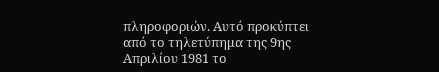πληροφοριών. Αυτό προκύπτει από το τηλετύπημα της 9ης Απριλίου 1981 το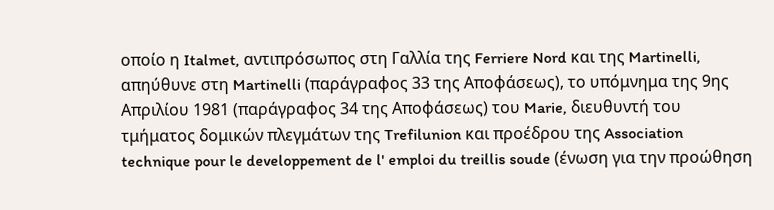οποίο η Italmet, αντιπρόσωπος στη Γαλλία της Ferriere Nord και της Martinelli, απηύθυνε στη Martinelli (παράγραφος 33 της Αποφάσεως), το υπόμνημα της 9ης Απριλίου 1981 (παράγραφος 34 της Αποφάσεως) του Marie, διευθυντή του τμήματος δομικών πλεγμάτων της Trefilunion και προέδρου της Association technique pour le developpement de l' emploi du treillis soude (ένωση για την προώθηση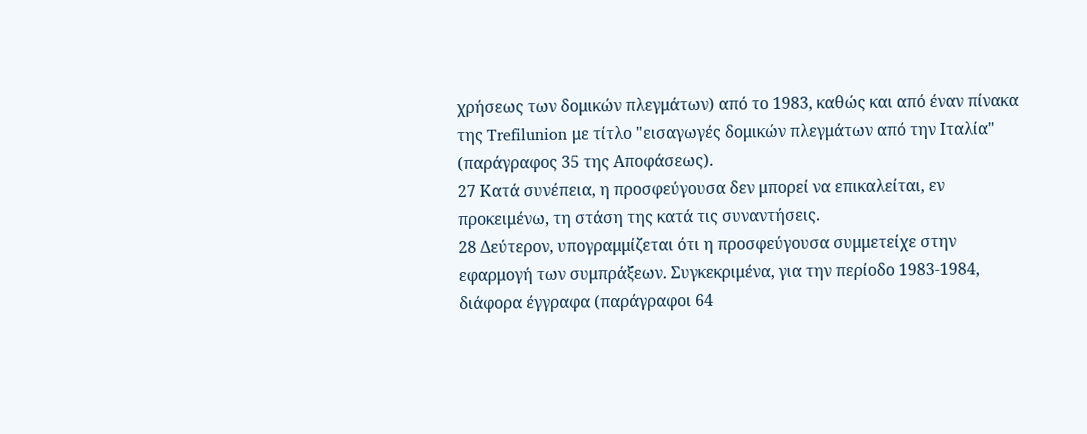χρήσεως των δομικών πλεγμάτων) από το 1983, καθώς και από έναν πίνακα της Trefilunion με τίτλο "εισαγωγές δομικών πλεγμάτων από την Ιταλία" (παράγραφος 35 της Αποφάσεως).
27 Κατά συνέπεια, η προσφεύγουσα δεν μπορεί να επικαλείται, εν προκειμένω, τη στάση της κατά τις συναντήσεις.
28 Δεύτερον, υπογραμμίζεται ότι η προσφεύγουσα συμμετείχε στην εφαρμογή των συμπράξεων. Συγκεκριμένα, για την περίοδο 1983-1984, διάφορα έγγραφα (παράγραφοι 64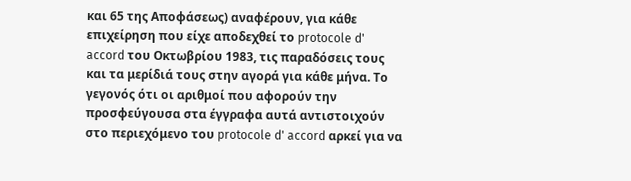και 65 της Αποφάσεως) αναφέρουν, για κάθε επιχείρηση που είχε αποδεχθεί το protocole d' accord του Οκτωβρίου 1983, τις παραδόσεις τους και τα μερίδιά τους στην αγορά για κάθε μήνα. Το γεγονός ότι οι αριθμοί που αφορούν την προσφεύγουσα στα έγγραφα αυτά αντιστοιχούν στο περιεχόμενο του protocole d' accord αρκεί για να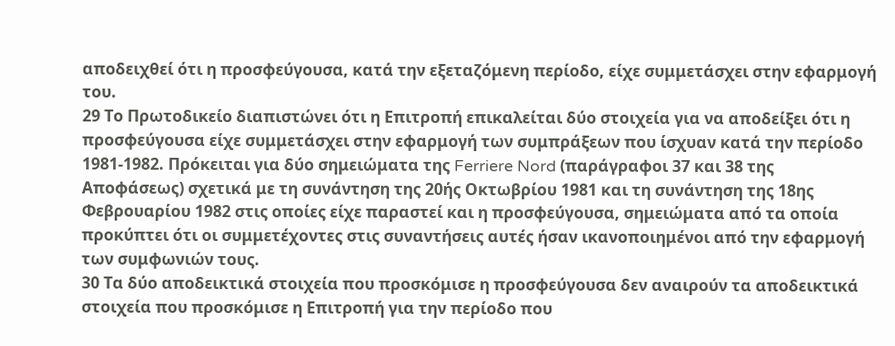αποδειχθεί ότι η προσφεύγουσα, κατά την εξεταζόμενη περίοδο, είχε συμμετάσχει στην εφαρμογή του.
29 Το Πρωτοδικείο διαπιστώνει ότι η Επιτροπή επικαλείται δύο στοιχεία για να αποδείξει ότι η προσφεύγουσα είχε συμμετάσχει στην εφαρμογή των συμπράξεων που ίσχυαν κατά την περίοδο 1981-1982. Πρόκειται για δύο σημειώματα της Ferriere Nord (παράγραφοι 37 και 38 της Αποφάσεως) σχετικά με τη συνάντηση της 20ής Οκτωβρίου 1981 και τη συνάντηση της 18ης Φεβρουαρίου 1982 στις οποίες είχε παραστεί και η προσφεύγουσα, σημειώματα από τα οποία προκύπτει ότι οι συμμετέχοντες στις συναντήσεις αυτές ήσαν ικανοποιημένοι από την εφαρμογή των συμφωνιών τους.
30 Τα δύο αποδεικτικά στοιχεία που προσκόμισε η προσφεύγουσα δεν αναιρούν τα αποδεικτικά στοιχεία που προσκόμισε η Επιτροπή για την περίοδο που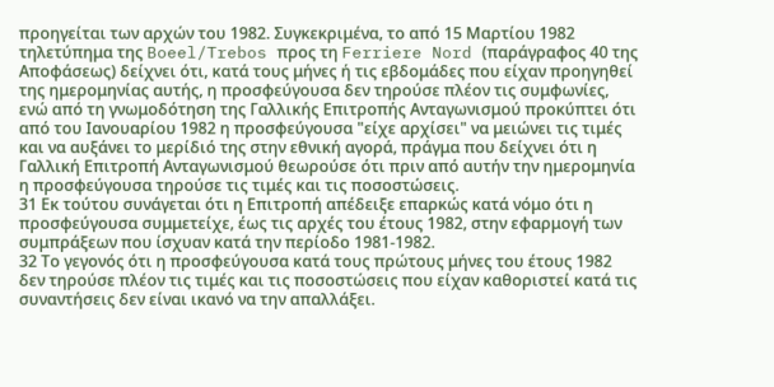προηγείται των αρχών του 1982. Συγκεκριμένα, το από 15 Μαρτίου 1982 τηλετύπημα της Boeel/Trebos προς τη Ferriere Nord (παράγραφος 40 της Αποφάσεως) δείχνει ότι, κατά τους μήνες ή τις εβδομάδες που είχαν προηγηθεί της ημερομηνίας αυτής, η προσφεύγουσα δεν τηρούσε πλέον τις συμφωνίες, ενώ από τη γνωμοδότηση της Γαλλικής Επιτροπής Ανταγωνισμού προκύπτει ότι από του Ιανουαρίου 1982 η προσφεύγουσα "είχε αρχίσει" να μειώνει τις τιμές και να αυξάνει το μερίδιό της στην εθνική αγορά, πράγμα που δείχνει ότι η Γαλλική Επιτροπή Ανταγωνισμού θεωρούσε ότι πριν από αυτήν την ημερομηνία η προσφεύγουσα τηρούσε τις τιμές και τις ποσοστώσεις.
31 Εκ τούτου συνάγεται ότι η Επιτροπή απέδειξε επαρκώς κατά νόμο ότι η προσφεύγουσα συμμετείχε, έως τις αρχές του έτους 1982, στην εφαρμογή των συμπράξεων που ίσχυαν κατά την περίοδο 1981-1982.
32 Το γεγονός ότι η προσφεύγουσα κατά τους πρώτους μήνες του έτους 1982 δεν τηρούσε πλέον τις τιμές και τις ποσοστώσεις που είχαν καθοριστεί κατά τις συναντήσεις δεν είναι ικανό να την απαλλάξει.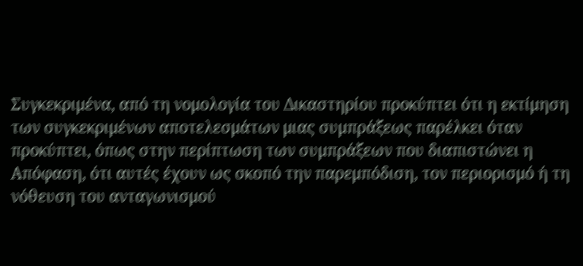Συγκεκριμένα, από τη νομολογία του Δικαστηρίου προκύπτει ότι η εκτίμηση των συγκεκριμένων αποτελεσμάτων μιας συμπράξεως παρέλκει όταν προκύπτει, όπως στην περίπτωση των συμπράξεων που διαπιστώνει η Απόφαση, ότι αυτές έχουν ως σκοπό την παρεμπόδιση, τον περιορισμό ή τη νόθευση του ανταγωνισμού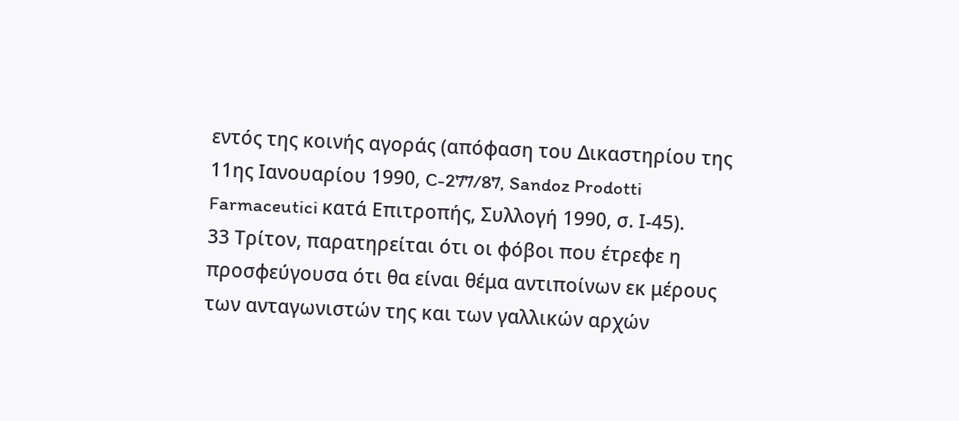εντός της κοινής αγοράς (απόφαση του Δικαστηρίου της 11ης Ιανουαρίου 1990, C-277/87, Sandoz Prodotti Farmaceutici κατά Επιτροπής, Συλλογή 1990, σ. Ι-45).
33 Τρίτον, παρατηρείται ότι οι φόβοι που έτρεφε η προσφεύγουσα ότι θα είναι θέμα αντιποίνων εκ μέρους των ανταγωνιστών της και των γαλλικών αρχών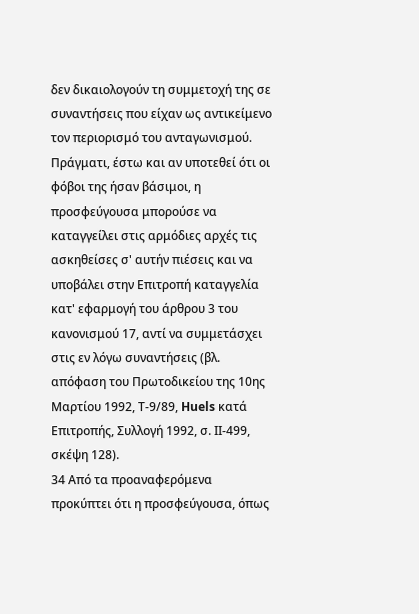δεν δικαιολογούν τη συμμετοχή της σε συναντήσεις που είχαν ως αντικείμενο τον περιορισμό του ανταγωνισμού. Πράγματι, έστω και αν υποτεθεί ότι οι φόβοι της ήσαν βάσιμοι, η προσφεύγουσα μπορούσε να καταγγείλει στις αρμόδιες αρχές τις ασκηθείσες σ' αυτήν πιέσεις και να υποβάλει στην Επιτροπή καταγγελία κατ' εφαρμογή του άρθρου 3 του κανονισμού 17, αντί να συμμετάσχει στις εν λόγω συναντήσεις (βλ. απόφαση του Πρωτοδικείου της 10ης Μαρτίου 1992, Τ-9/89, Huels κατά Επιτροπής, Συλλογή 1992, σ. ΙΙ-499, σκέψη 128).
34 Από τα προαναφερόμενα προκύπτει ότι η προσφεύγουσα, όπως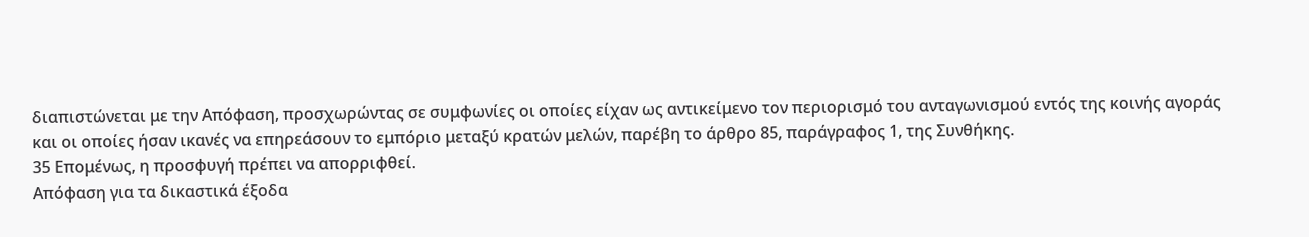διαπιστώνεται με την Απόφαση, προσχωρώντας σε συμφωνίες οι οποίες είχαν ως αντικείμενο τον περιορισμό του ανταγωνισμού εντός της κοινής αγοράς και οι οποίες ήσαν ικανές να επηρεάσουν το εμπόριο μεταξύ κρατών μελών, παρέβη το άρθρο 85, παράγραφος 1, της Συνθήκης.
35 Επομένως, η προσφυγή πρέπει να απορριφθεί.
Απόφαση για τα δικαστικά έξοδα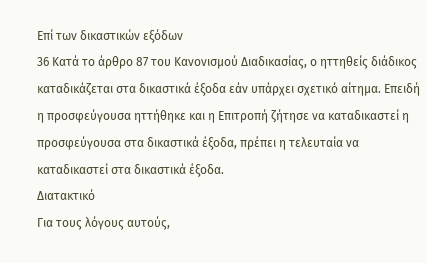Επί των δικαστικών εξόδων
36 Κατά το άρθρο 87 του Κανονισμού Διαδικασίας, ο ηττηθείς διάδικος καταδικάζεται στα δικαστικά έξοδα εάν υπάρχει σχετικό αίτημα. Επειδή η προσφεύγουσα ηττήθηκε και η Επιτροπή ζήτησε να καταδικαστεί η προσφεύγουσα στα δικαστικά έξοδα, πρέπει η τελευταία να καταδικαστεί στα δικαστικά έξοδα.
Διατακτικό
Για τους λόγους αυτούς,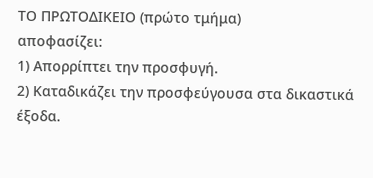ΤΟ ΠΡΩΤΟΔΙΚΕΙΟ (πρώτο τμήμα)
αποφασίζει:
1) Απορρίπτει την προσφυγή.
2) Καταδικάζει την προσφεύγουσα στα δικαστικά έξοδα.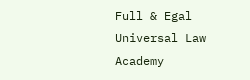Full & Egal Universal Law Academy